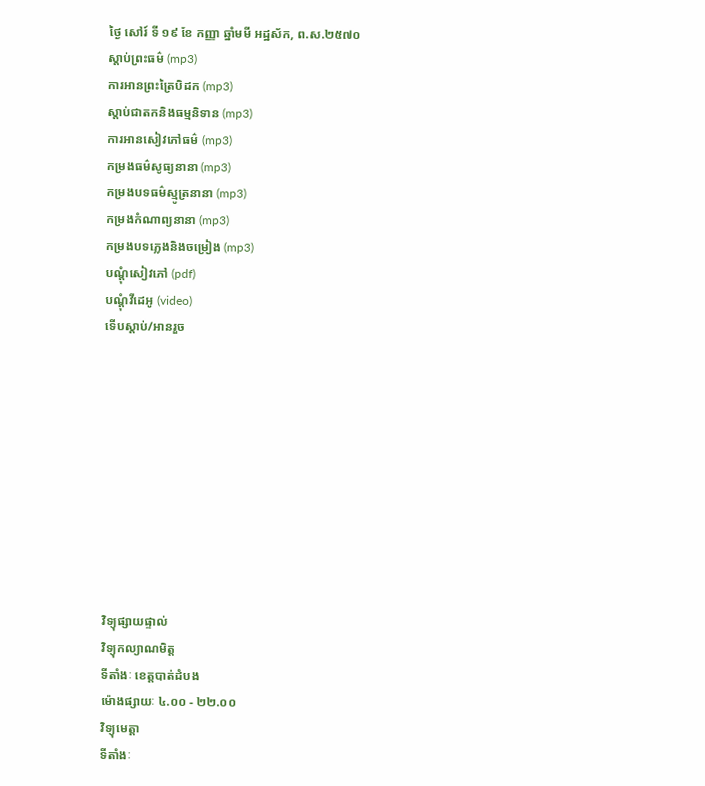ថ្ងៃ សៅរ៍ ទី ១៩ ខែ កញ្ញា ឆ្នាំមមី អដ្ឋស័ក, ព.ស.២៥៧០
ស្តាប់ព្រះធម៌ (mp3)
ការអានព្រះត្រៃបិដក (mp3)
ស្តាប់ជាតកនិងធម្មនិទាន (mp3)
ការអានសៀវភៅធម៌ (mp3)
កម្រងធម៌សូធ្យនានា (mp3)
កម្រងបទធម៌ស្មូត្រនានា (mp3)
កម្រងកំណាព្យនានា (mp3)
កម្រងបទភ្លេងនិងចម្រៀង (mp3)
បណ្តុំសៀវភៅ (pdf)
បណ្តុំវីដេអូ (video)
ទើបស្តាប់/អានរួច










វិទ្យុផ្សាយផ្ទាល់
វិទ្យុកល្យាណមិត្ត
ទីតាំងៈ ខេត្តបាត់ដំបង
ម៉ោងផ្សាយៈ ៤.០០ - ២២.០០
វិទ្យុមេត្តា
ទីតាំងៈ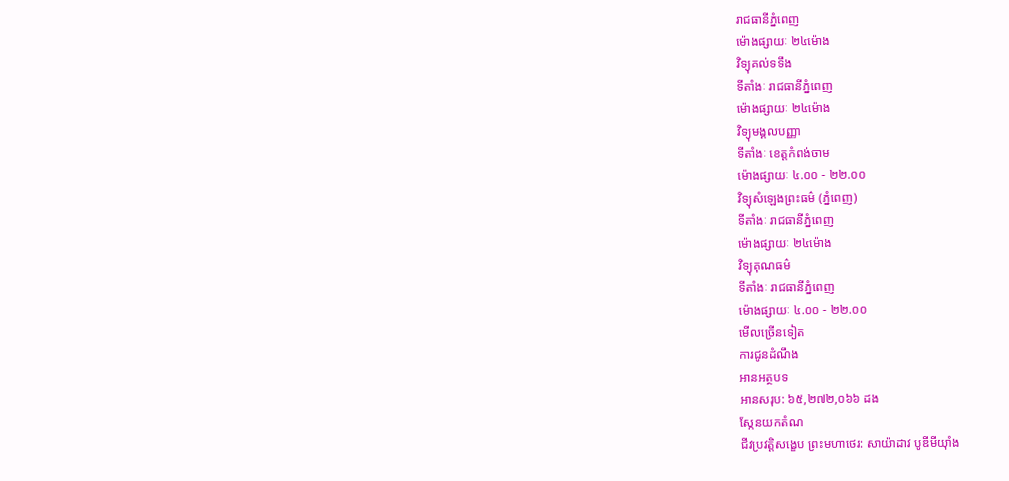រាជធានីភ្នំពេញ
ម៉ោងផ្សាយៈ ២៤ម៉ោង
វិទ្យុគល់ទទឹង
ទីតាំងៈ រាជធានីភ្នំពេញ
ម៉ោងផ្សាយៈ ២៤ម៉ោង
វិទ្យុមង្គលបញ្ញា
ទីតាំងៈ ខេត្តកំពង់ចាម
ម៉ោងផ្សាយៈ ៤.០០ - ២២.០០
វិទ្យុសំឡេងព្រះធម៌ (ភ្នំពេញ)
ទីតាំងៈ រាជធានីភ្នំពេញ
ម៉ោងផ្សាយៈ ២៤ម៉ោង
វិទ្យុគុណធម៌
ទីតាំងៈ រាជធានីភ្នំពេញ
ម៉ោងផ្សាយៈ ៤.០០ - ២២.០០
មើលច្រើនទៀត
ការជូនដំណឹង
អានអត្ថបទ
អានសរុប: ៦៥,២៧២,០៦៦ ដង
ស្កែនយកតំណ
ជីវប្រវត្តិសង្ខេប ព្រះមហាថេរ: សាយ៉ាដាវ បូឌីមីយ៉ាំង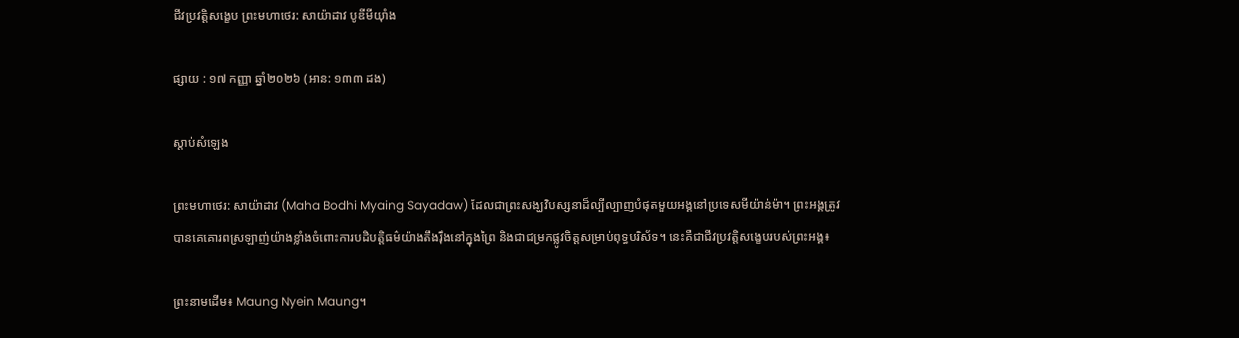ជីវប្រវត្តិសង្ខេប ព្រះមហាថេរ: សាយ៉ាដាវ បូឌីមីយ៉ាំង

ផ្សាយ : ១៧ កញ្ញា ឆ្នាំ២០២៦ (អាន: ១៣៣ ដង)

ស្តាប់សំឡេង

ព្រះមហាថេរ: សាយ៉ាដាវ (Maha Bodhi Myaing Sayadaw) ដែលជាព្រះសង្ឃវិបស្សនាដ៏ល្បីល្បាញបំផុតមួយអង្គនៅប្រទេសមីយ៉ាន់ម៉ា។ ព្រះអង្គត្រូវបានគេគោរពស្រឡាញ់យ៉ាងខ្លាំងចំពោះការបដិបត្តិធម៌យ៉ាងតឹងរ៉ឹងនៅក្នុងព្រៃ និងជាជម្រកផ្លូវចិត្តសម្រាប់ពុទ្ធបរិស័ទ។ នេះគឺជាជីវប្រវត្តិសង្ខេបរបស់ព្រះអង្គ៖

ព្រះនាមដើម៖ Maung Nyein Maung។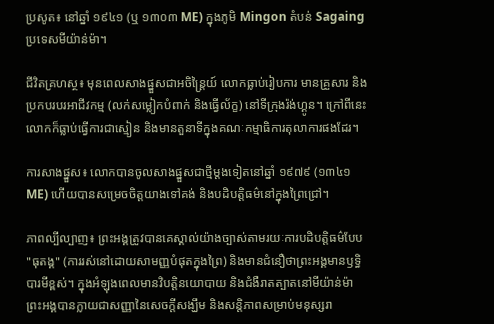ប្រសូត៖ នៅឆ្នាំ ១៩៤១ (ឬ ១៣០៣ ME) ក្នុងភូមិ Mingon តំបន់ Sagaing ប្រទេសមីយ៉ាន់ម៉ា។

ជីវិតគ្រហស្ថ៖ មុនពេលសាងផ្នួសជាអចិន្ត្រៃយ៍ លោកធ្លាប់រៀបការ មានគ្រួសារ និងប្រកបរបរអាជីវកម្ម (លក់សម្លៀកបំពាក់ និងធ្វើល័ក្ខ) នៅទីក្រុងរ៉ង់ហ្គូន។ ក្រៅពីនេះ លោកក៏ធ្លាប់ធ្វើការជាស្មៀន និងមានតួនាទីក្នុងគណៈកម្មាធិការតុលាការផងដែរ។

ការសាងផ្នួស៖ លោកបានចូលសាងផ្នួសជាថ្មីម្តងទៀតនៅឆ្នាំ ១៩៧៩ (១៣៤១ ME) ហើយបានសម្រេចចិត្តយាងទៅគង់ និងបដិបត្តិធម៌នៅក្នុងព្រៃជ្រៅ។

ភាពល្បីល្បាញ៖ ព្រះអង្គត្រូវបានគេស្គាល់យ៉ាងច្បាស់តាមរយៈការបដិបត្តិធម៌បែប "ធុតង្គ" (ការរស់នៅដោយសាមញ្ញបំផុតក្នុងព្រៃ) និងមានជំនឿថាព្រះអង្គមានឫទ្ធិបារមីខ្ពស់។ ក្នុងអំឡុងពេលមានវិបត្តិនយោបាយ និងជំងឺរាតត្បាតនៅមីយ៉ាន់ម៉ា ព្រះអង្គបានក្លាយជាសញ្ញានៃសេចក្តីសង្ឃឹម និងសន្តិភាពសម្រាប់មនុស្សរា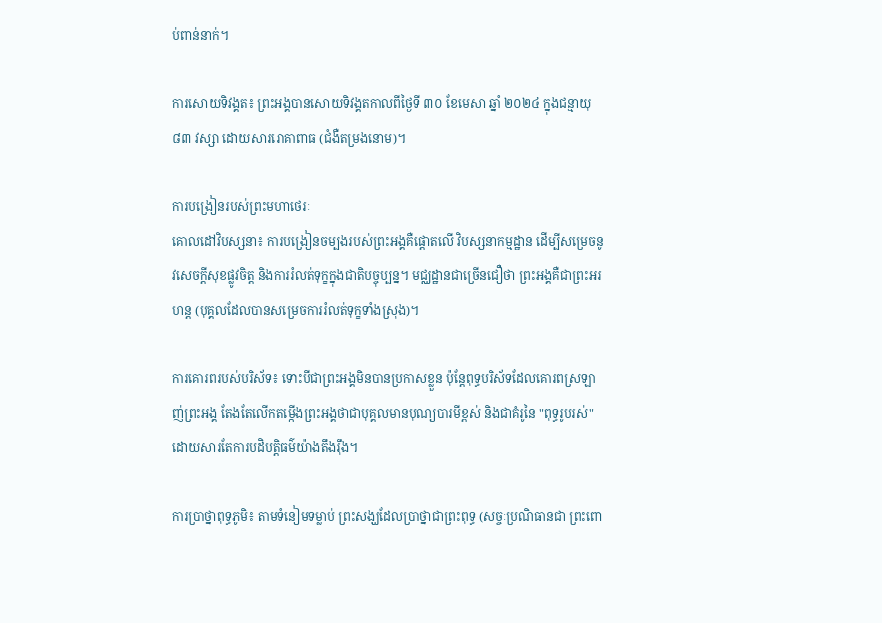ប់ពាន់នាក់។

ការសោយទិវង្គត៖ ព្រះអង្គបានសោយទិវង្គតកាលពីថ្ងៃទី ៣០ ខែមេសា ឆ្នាំ ២០២៤ ក្នុងជន្មាយុ ៨៣ វស្សា ដោយសាររោគាពាធ (ជំងឺតម្រងនោម)។

ការបង្រៀនរបស់ព្រះមហាថេរៈ
គោលដៅវិបស្សនា៖ ការបង្រៀនចម្បងរបស់ព្រះអង្គគឺផ្ដោតលើ វិបស្សនាកម្មដ្ឋាន ដើម្បីសម្រេចនូវសេចក្ដីសុខផ្លូវចិត្ត និងការរំលត់ទុក្ខក្នុងជាតិបច្ចុប្បន្ន។ មជ្ឈដ្ឋានជាច្រើនជឿថា ព្រះអង្គគឺជាព្រះអរហន្ត (បុគ្គលដែលបានសម្រេចការរំលត់ទុក្ខទាំងស្រុង)។

ការគោរពរបស់បរិស័ទ៖ ទោះបីជាព្រះអង្គមិនបានប្រកាសខ្លួន ប៉ុន្តែពុទ្ធបរិស័ទដែលគោរពស្រឡាញ់ព្រះអង្គ តែងតែលើកតម្កើងព្រះអង្គថាជាបុគ្គលមានបុណ្យបារមីខ្ពស់ និងជាគំរូនៃ "ពុទ្ធរូបរស់" ដោយសារតែការបដិបត្តិធម៌យ៉ាងតឹងរ៉ឹង។

ការប្រាថ្នាពុទ្ធភូមិ៖ តាមទំនៀមទម្លាប់ ព្រះសង្ឃដែលប្រាថ្នាជាព្រះពុទ្ធ (សច្ចៈប្រណិធានជា ព្រះពោ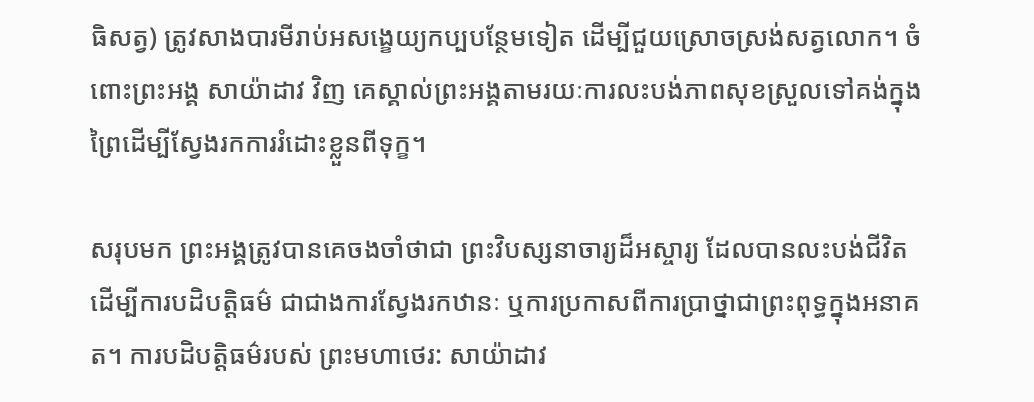ធិសត្វ) ត្រូវសាងបារមីរាប់អសង្ខេយ្យកប្បបន្ថែមទៀត ដើម្បីជួយស្រោចស្រង់សត្វលោក។ ចំពោះព្រះអង្គ សាយ៉ាដាវ វិញ គេស្គាល់ព្រះអង្គតាមរយៈការលះបង់ភាពសុខស្រួលទៅគង់ក្នុងព្រៃដើម្បីស្វែងរកការរំដោះខ្លួនពីទុក្ខ។

សរុបមក ព្រះអង្គត្រូវបានគេចងចាំថាជា ព្រះវិបស្សនាចារ្យដ៏អស្ចារ្យ ដែលបានលះបង់ជីវិតដើម្បីការបដិបត្តិធម៌ ជាជាងការស្វែងរកឋានៈ ឬការប្រកាសពីការប្រាថ្នាជាព្រះពុទ្ធក្នុងអនាគត។ ការបដិបត្តិធម៌របស់ ព្រះមហាថេរ: សាយ៉ាដាវ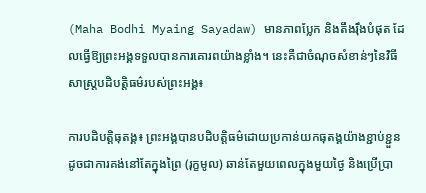(Maha Bodhi Myaing Sayadaw) មានភាពប្លែក និងតឹងរ៉ឹងបំផុត ដែលធ្វើឱ្យព្រះអង្គទទួលបានការគោរពយ៉ាងខ្លាំង។ នេះគឺជាចំណុចសំខាន់ៗនៃវិធីសាស្រ្តបដិបត្តិធម៌របស់ព្រះអង្គ៖

ការបដិបត្តិធុតង្គ៖ ព្រះអង្គបានបដិបត្តិធម៌ដោយប្រកាន់យកធុតង្គយ៉ាងខ្ជាប់ខ្ជួន ដូចជាការគង់នៅតែក្នុងព្រៃ (រុក្ខមូល) ឆាន់តែមួយពេលក្នុងមួយថ្ងៃ និងប្រើប្រា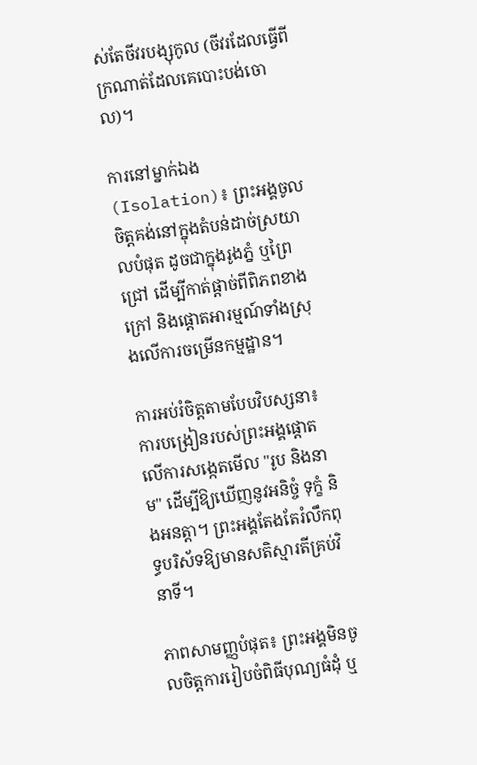ស់តែចីវរបង្សុកូល (ចីវរដែលធ្វើពីក្រណាត់ដែលគេបោះបង់ចោល)។

ការនៅម្នាក់ឯង (Isolation)៖ ព្រះអង្គចូលចិត្តគង់នៅក្នុងតំបន់ដាច់ស្រយាលបំផុត ដូចជាក្នុងរូងភ្នំ ឬព្រៃជ្រៅ ដើម្បីកាត់ផ្ដាច់ពីពិភពខាងក្រៅ និងផ្ដោតអារម្មណ៍ទាំងស្រុងលើការចម្រើនកម្មដ្ឋាន។

ការអប់រំចិត្តតាមបែបវិបស្សនា៖ ការបង្រៀនរបស់ព្រះអង្គផ្ដោតលើការសង្កេតមើល "រូប និងនាម" ដើម្បីឱ្យឃើញនូវអនិច្ចំ ទុក្ខំ និងអនត្តា។ ព្រះអង្គតែងតែរំលឹកពុទ្ធបរិស័ទឱ្យមានសតិស្មារតីគ្រប់វិនាទី។

ភាពសាមញ្ញបំផុត៖ ព្រះអង្គមិនចូលចិត្តការរៀបចំពិធីបុណ្យធំដុំ ឬ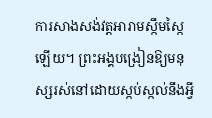ការសាងសង់វត្តអារាមស្កឹមស្កៃឡើយ។ ព្រះអង្គបង្រៀនឱ្យមនុស្សរស់នៅដោយស្កប់ស្កល់នឹងអ្វី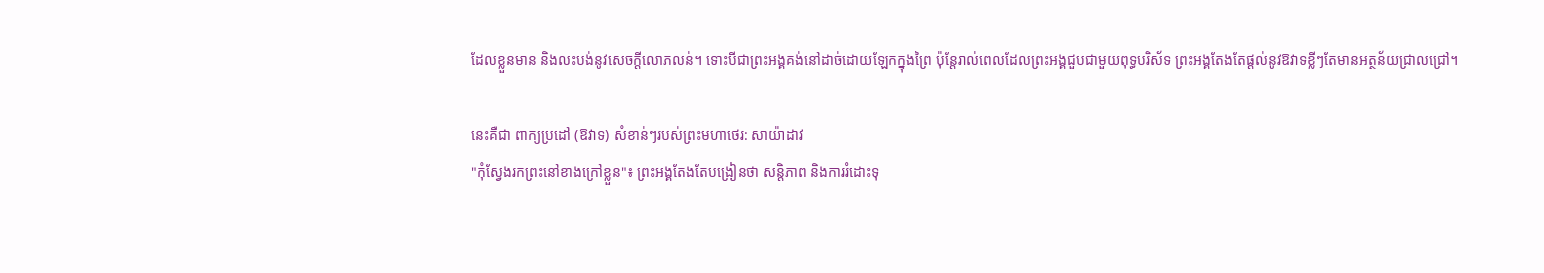ដែលខ្លួនមាន និងលះបង់នូវសេចក្ដីលោភលន់។ ទោះបីជាព្រះអង្គគង់នៅដាច់ដោយឡែកក្នុងព្រៃ ប៉ុន្តែរាល់ពេលដែលព្រះអង្គជួបជាមួយពុទ្ធបរិស័ទ ព្រះអង្គតែងតែផ្ដល់នូវឱវាទខ្លីៗតែមានអត្ថន័យជ្រាលជ្រៅ។

នេះគឺជា ពាក្យប្រដៅ (ឱវាទ) សំខាន់ៗរបស់ព្រះមហាថេរ: សាយ៉ាដាវ
"កុំស្វែងរកព្រះនៅខាងក្រៅខ្លួន"៖ ព្រះអង្គតែងតែបង្រៀនថា សន្តិភាព និងការរំដោះទុ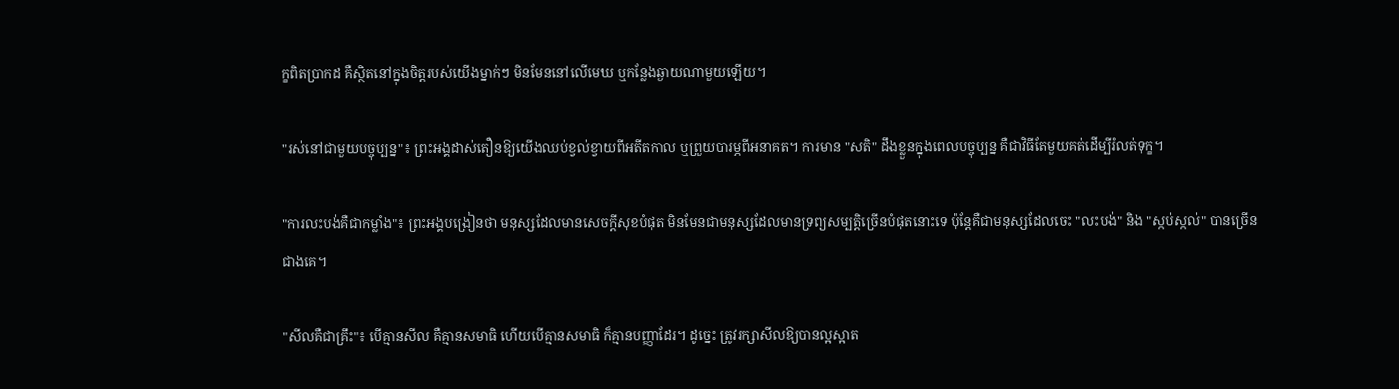ក្ខពិតប្រាកដ គឺស្ថិតនៅក្នុងចិត្តរបស់យើងម្នាក់ៗ មិនមែននៅលើមេឃ ឬកន្លែងឆ្ងាយណាមួយឡើយ។

"រស់នៅជាមួយបច្ចុប្បន្ន"៖ ព្រះអង្គដាស់តឿនឱ្យយើងឈប់ខ្វល់ខ្វាយពីអតីតកាល ឬព្រួយបារម្ភពីអនាគត។ ការមាន "សតិ" ដឹងខ្លួនក្នុងពេលបច្ចុប្បន្ន គឺជាវិធីតែមួយគត់ដើម្បីរំលត់ទុក្ខ។

"ការលះបង់គឺជាកម្លាំង"៖ ព្រះអង្គបង្រៀនថា មនុស្សដែលមានសេចក្ដីសុខបំផុត មិនមែនជាមនុស្សដែលមានទ្រព្យសម្បត្តិច្រើនបំផុតនោះទេ ប៉ុន្តែគឺជាមនុស្សដែលចេះ "លះបង់" និង "ស្កប់ស្កល់" បានច្រើនជាងគេ។

"សីលគឺជាគ្រឹះ"៖ បើគ្មានសីល គឺគ្មានសមាធិ ហើយបើគ្មានសមាធិ ក៏គ្មានបញ្ញាដែរ។ ដូច្នេះ ត្រូវរក្សាសីលឱ្យបានល្អស្អាត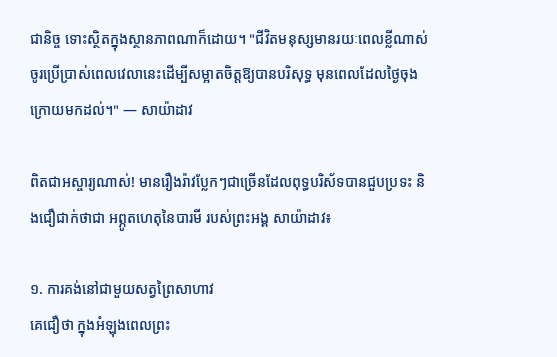ជានិច្ច ទោះស្ថិតក្នុងស្ថានភាពណាក៏ដោយ។ "ជីវិតមនុស្សមានរយៈពេលខ្លីណាស់ ចូរប្រើប្រាស់ពេលវេលានេះដើម្បីសម្អាតចិត្តឱ្យបានបរិសុទ្ធ មុនពេលដែលថ្ងៃចុងក្រោយមកដល់។" — សាយ៉ាដាវ

ពិតជាអស្ចារ្យណាស់! មានរឿងរ៉ាវប្លែកៗជាច្រើនដែលពុទ្ធបរិស័ទបានជួបប្រទះ និងជឿជាក់ថាជា អព្ភូតហេតុនៃបារមី របស់ព្រះអង្គ សាយ៉ាដាវ៖

១. ការគង់នៅជាមួយសត្វព្រៃសាហាវ
គេជឿថា ក្នុងអំឡុងពេលព្រះ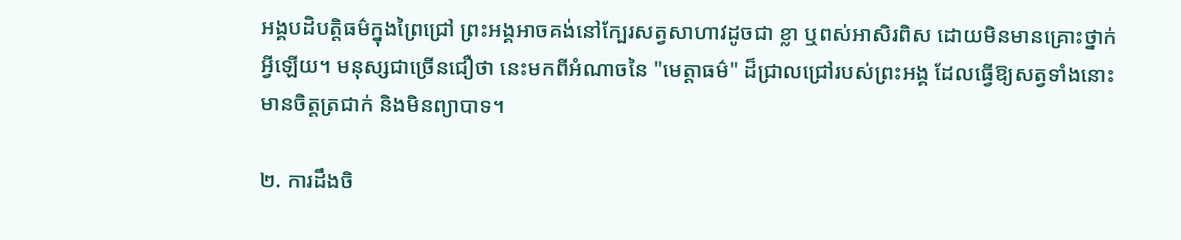អង្គបដិបត្តិធម៌ក្នុងព្រៃជ្រៅ ព្រះអង្គអាចគង់នៅក្បែរសត្វសាហាវដូចជា ខ្លា ឬពស់អាសិរពិស ដោយមិនមានគ្រោះថ្នាក់អ្វីឡើយ។ មនុស្សជាច្រើនជឿថា នេះមកពីអំណាចនៃ "មេត្តាធម៌" ដ៏ជ្រាលជ្រៅរបស់ព្រះអង្គ ដែលធ្វើឱ្យសត្វទាំងនោះមានចិត្តត្រជាក់ និងមិនព្យាបាទ។

២. ការដឹងចិ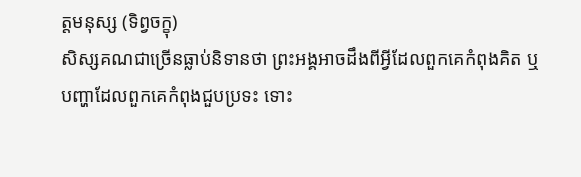ត្តមនុស្ស (ទិព្វចក្ខុ)
សិស្សគណជាច្រើនធ្លាប់និទានថា ព្រះអង្គអាចដឹងពីអ្វីដែលពួកគេកំពុងគិត ឬបញ្ហាដែលពួកគេកំពុងជួបប្រទះ ទោះ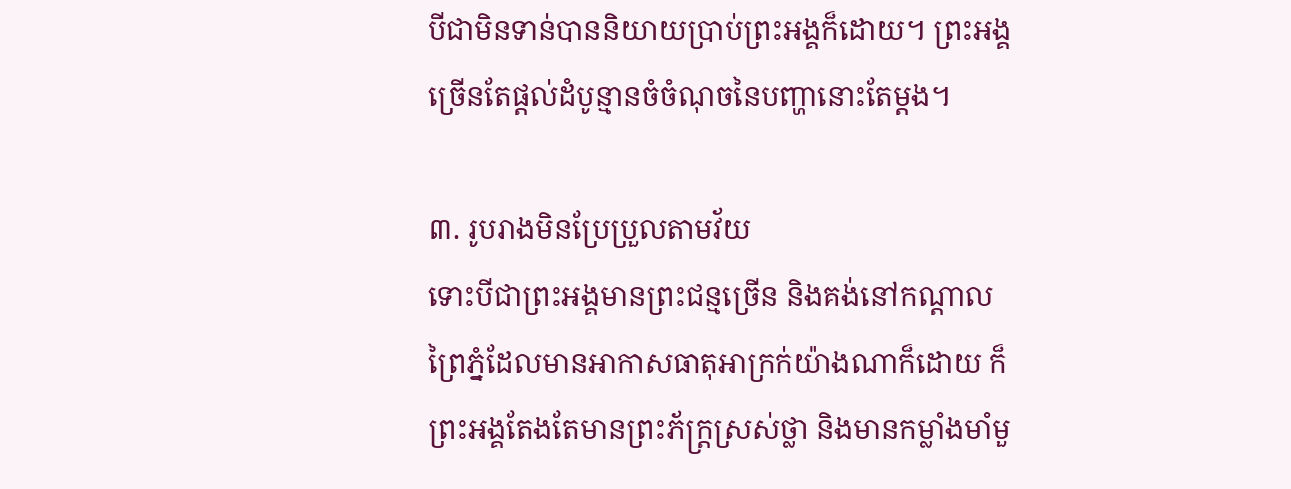បីជាមិនទាន់បាននិយាយប្រាប់ព្រះអង្គក៏ដោយ។ ព្រះអង្គច្រើនតែផ្ដល់ដំបូន្មានចំចំណុចនៃបញ្ហានោះតែម្ដង។

៣. រូបរាងមិនប្រែប្រួលតាមវ័យ
ទោះបីជាព្រះអង្គមានព្រះជន្មច្រើន និងគង់នៅកណ្ដាលព្រៃភ្នំដែលមានអាកាសធាតុអាក្រក់យ៉ាងណាក៏ដោយ ក៏ព្រះអង្គតែងតែមានព្រះភ័ក្ត្រស្រស់ថ្លា និងមានកម្លាំងមាំមួ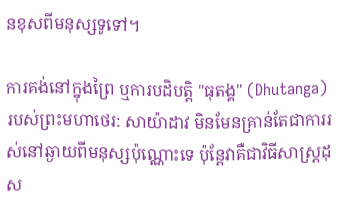នខុសពីមនុស្សទូទៅ។

ការគង់នៅក្នុងព្រៃ ឬការបដិបត្តិ "ធុតង្គ" (Dhutanga) របស់ព្រះមហាថេរ: សាយ៉ាដាវ មិនមែនគ្រាន់តែជាការរស់នៅឆ្ងាយពីមនុស្សប៉ុណ្ណោះទេ ប៉ុន្តែវាគឺជាវិធីសាស្ត្រដុស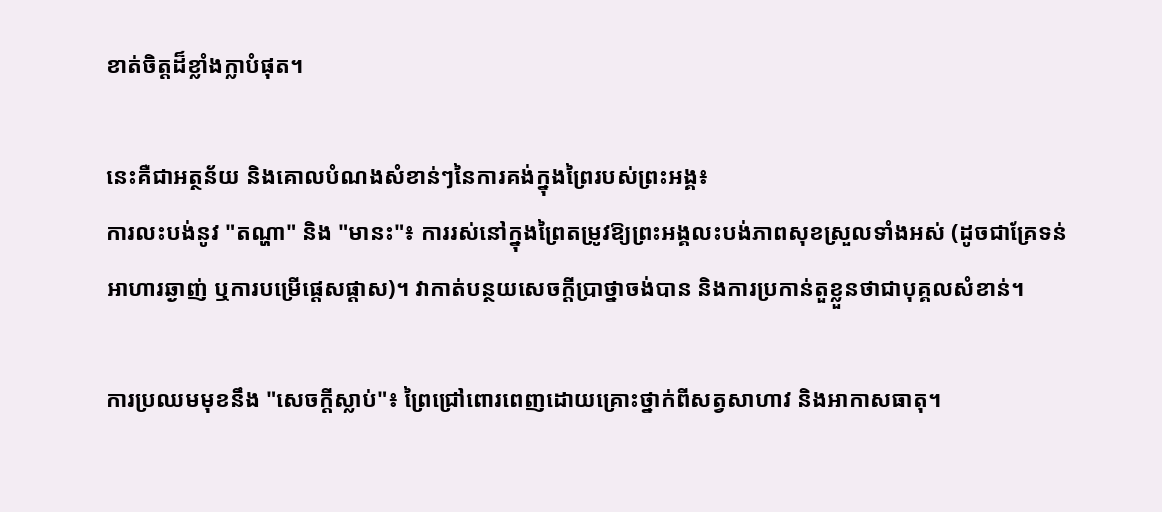ខាត់ចិត្តដ៏ខ្លាំងក្លាបំផុត។

នេះគឺជាអត្ថន័យ និងគោលបំណងសំខាន់ៗនៃការគង់ក្នុងព្រៃរបស់ព្រះអង្គ៖
ការលះបង់នូវ "តណ្ហា" និង "មានះ"៖ ការរស់នៅក្នុងព្រៃតម្រូវឱ្យព្រះអង្គលះបង់ភាពសុខស្រួលទាំងអស់ (ដូចជាគ្រែទន់ អាហារឆ្ងាញ់ ឬការបម្រើផ្ដេសផ្ដាស)។ វាកាត់បន្ថយសេចក្ដីប្រាថ្នាចង់បាន និងការប្រកាន់តួខ្លួនថាជាបុគ្គលសំខាន់។

ការប្រឈមមុខនឹង "សេចក្ដីស្លាប់"៖ ព្រៃជ្រៅពោរពេញដោយគ្រោះថ្នាក់ពីសត្វសាហាវ និងអាកាសធាតុ។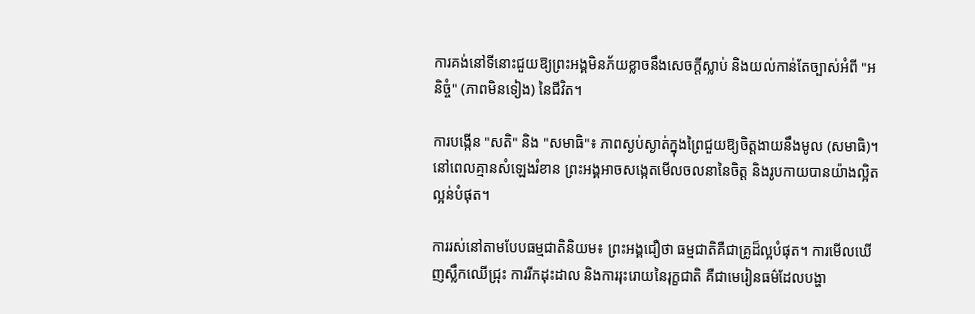ការគង់នៅទីនោះជួយឱ្យព្រះអង្គមិនភ័យខ្លាចនឹងសេចក្ដីស្លាប់ និងយល់កាន់តែច្បាស់អំពី "អនិច្ចំ" (ភាពមិនទៀង) នៃជីវិត។

ការបង្កើន "សតិ" និង "សមាធិ"៖ ភាពស្ងប់ស្ងាត់ក្នុងព្រៃជួយឱ្យចិត្តងាយនឹងមូល (សមាធិ)។ នៅពេលគ្មានសំឡេងរំខាន ព្រះអង្គអាចសង្កេតមើលចលនានៃចិត្ត និងរូបកាយបានយ៉ាងល្អិតល្អន់បំផុត។

ការរស់នៅតាមបែបធម្មជាតិនិយម៖ ព្រះអង្គជឿថា ធម្មជាតិគឺជាគ្រូដ៏ល្អបំផុត។ ការមើលឃើញស្លឹកឈើជ្រុះ ការរីកដុះដាល និងការរុះរោយនៃរុក្ខជាតិ គឺជាមេរៀនធម៌ដែលបង្ហា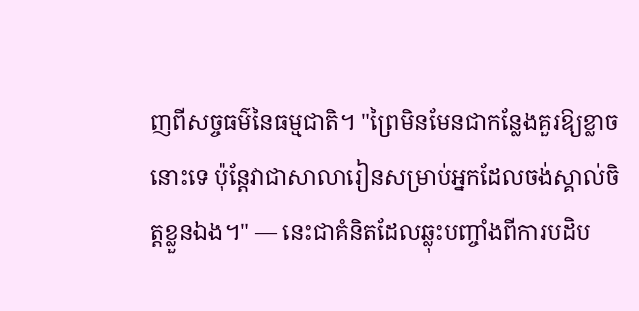ញពីសច្ចធម៌នៃធម្មជាតិ។ "ព្រៃមិនមែនជាកន្លែងគួរឱ្យខ្លាចនោះទេ ប៉ុន្តែវាជាសាលារៀនសម្រាប់អ្នកដែលចង់ស្គាល់ចិត្តខ្លួនឯង។" — នេះជាគំនិតដែលឆ្លុះបញ្ចាំងពីការបដិប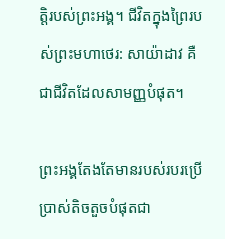ត្តិរបស់ព្រះអង្គ។ ជីវិតក្នុងព្រៃរបស់ព្រះមហាថេរ: សាយ៉ាដាវ គឺជាជីវិតដែលសាមញ្ញបំផុត។

ព្រះអង្គតែងតែមានរបស់របរប្រើប្រាស់តិចតួចបំផុតជា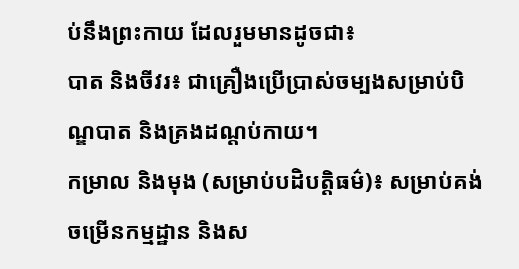ប់នឹងព្រះកាយ ដែលរួមមានដូចជា៖
បាត និងចីវរ៖ ជាគ្រឿងប្រើប្រាស់ចម្បងសម្រាប់បិណ្ឌបាត និងគ្រងដណ្តប់កាយ។
កម្រាល និងមុង (សម្រាប់បដិបត្តិធម៌)៖ សម្រាប់គង់ចម្រើនកម្មដ្ឋាន និងស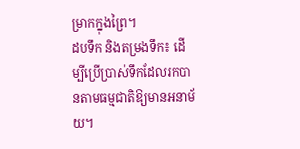ម្រាកក្នុងព្រៃ។
ដបទឹក និងតម្រងទឹក៖ ដើម្បីប្រើប្រាស់ទឹកដែលរកបានតាមធម្មជាតិឱ្យមានអនាម័យ។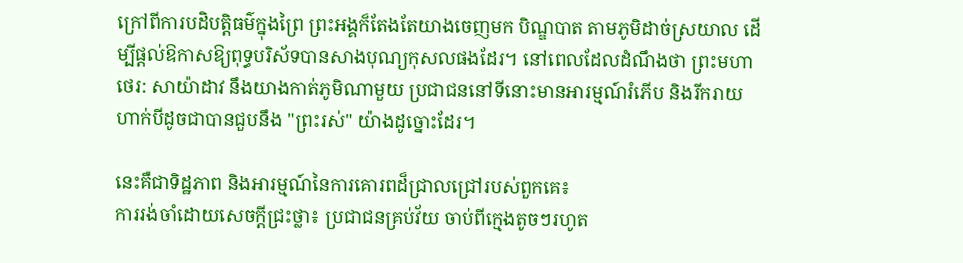ក្រៅពីការបដិបត្តិធម៌ក្នុងព្រៃ ព្រះអង្គក៏តែងតែយាងចេញមក បិណ្ឌបាត តាមភូមិដាច់ស្រយាល ដើម្បីផ្ដល់ឱកាសឱ្យពុទ្ធបរិស័ទបានសាងបុណ្យកុសលផងដែរ។ នៅពេលដែលដំណឹងថា ព្រះមហាថេរ: សាយ៉ាដាវ នឹងយាងកាត់ភូមិណាមួយ ប្រជាជននៅទីនោះមានអារម្មណ៍រំភើប និងរីករាយហាក់បីដូចជាបានជួបនឹង "ព្រះរស់" យ៉ាងដូច្នោះដែរ។

នេះគឺជាទិដ្ឋភាព និងអារម្មណ៍នៃការគោរពដ៏ជ្រាលជ្រៅរបស់ពួកគេ៖
ការរង់ចាំដោយសេចក្ដីជ្រះថ្លា៖ ប្រជាជនគ្រប់វ័យ ចាប់ពីក្មេងតូចៗរហូត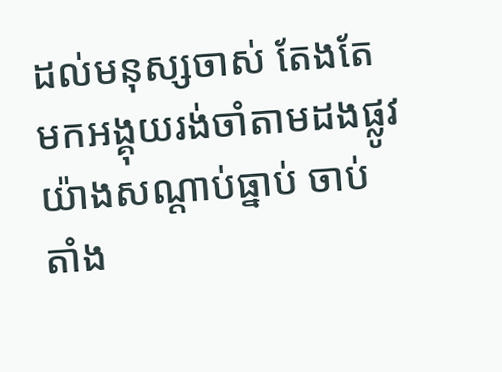ដល់មនុស្សចាស់ តែងតែមកអង្គុយរង់ចាំតាមដងផ្លូវយ៉ាងសណ្តាប់ធ្នាប់ ចាប់តាំង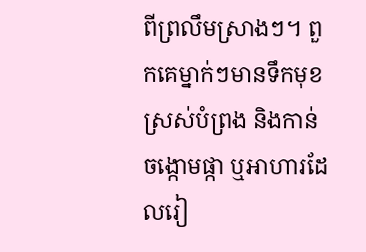ពីព្រលឹមស្រាងៗ។ ពួកគេម្នាក់ៗមានទឹកមុខស្រស់បំព្រង និងកាន់ចង្កោមផ្កា ឬអាហារដែលរៀ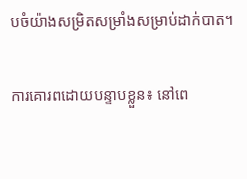បចំយ៉ាងសម្រិតសម្រាំងសម្រាប់ដាក់បាត។

ការគោរពដោយបន្ទាបខ្លួន៖ នៅពេ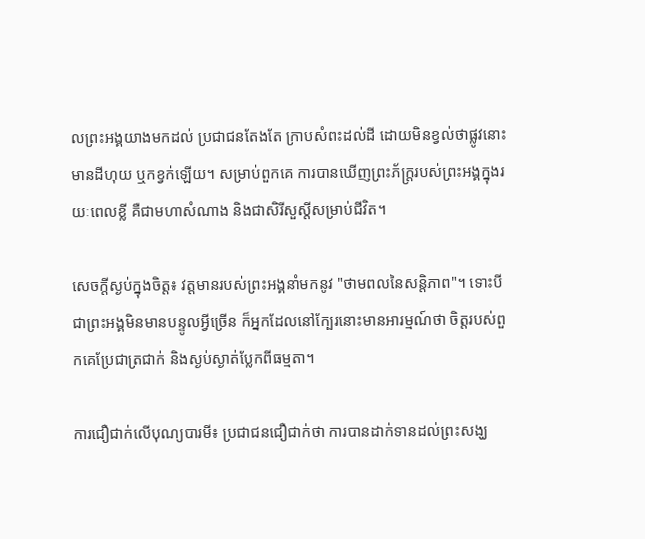លព្រះអង្គយាងមកដល់ ប្រជាជនតែងតែ ក្រាបសំពះដល់ដី ដោយមិនខ្វល់ថាផ្លូវនោះមានដីហុយ ឬកខ្វក់ឡើយ។ សម្រាប់ពួកគេ ការបានឃើញព្រះភ័ក្ត្ររបស់ព្រះអង្គក្នុងរយៈពេលខ្លី គឺជាមហាសំណាង និងជាសិរីសួស្តីសម្រាប់ជីវិត។

សេចក្ដីស្ងប់ក្នុងចិត្ត៖ វត្តមានរបស់ព្រះអង្គនាំមកនូវ "ថាមពលនៃសន្តិភាព"។ ទោះបីជាព្រះអង្គមិនមានបន្ទូលអ្វីច្រើន ក៏អ្នកដែលនៅក្បែរនោះមានអារម្មណ៍ថា ចិត្តរបស់ពួកគេប្រែជាត្រជាក់ និងស្ងប់ស្ងាត់ប្លែកពីធម្មតា។

ការជឿជាក់លើបុណ្យបារមី៖ ប្រជាជនជឿជាក់ថា ការបានដាក់ទានដល់ព្រះសង្ឃ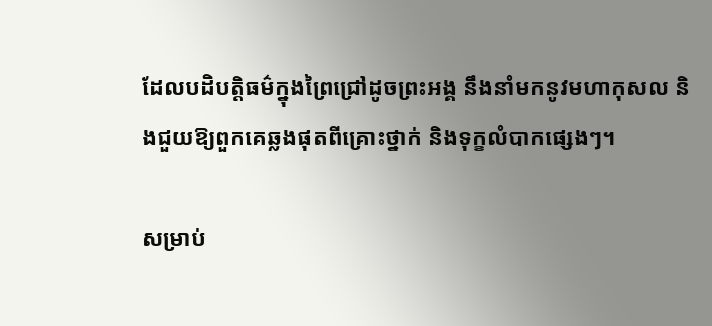ដែលបដិបត្តិធម៌ក្នុងព្រៃជ្រៅដូចព្រះអង្គ នឹងនាំមកនូវមហាកុសល និងជួយឱ្យពួកគេឆ្លងផុតពីគ្រោះថ្នាក់ និងទុក្ខលំបាកផ្សេងៗ។

សម្រាប់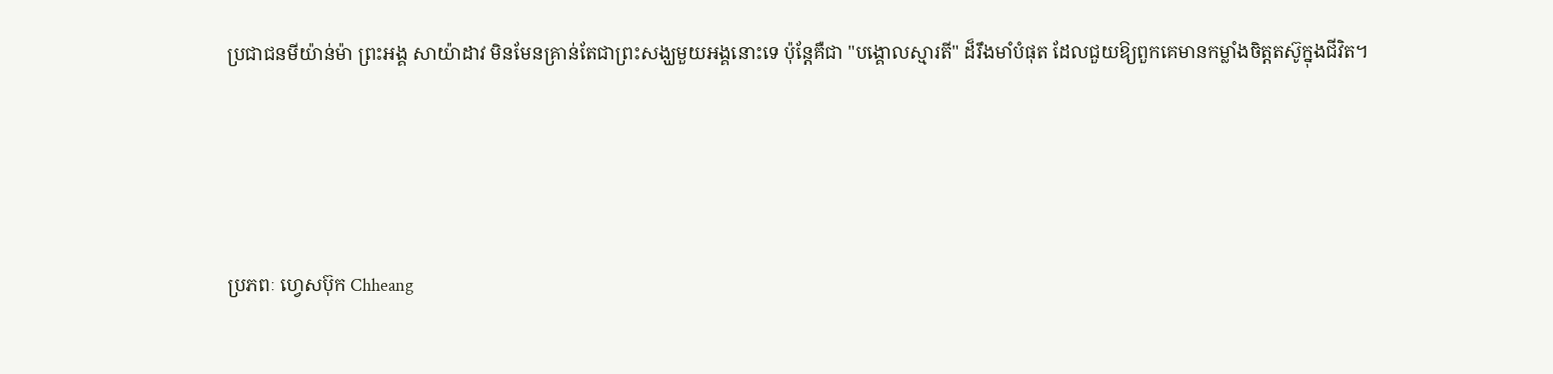ប្រជាជនមីយ៉ាន់ម៉ា ព្រះអង្គ សាយ៉ាដាវ មិនមែនគ្រាន់តែជាព្រះសង្ឃមួយអង្គនោះទេ ប៉ុន្តែគឺជា "បង្គោលស្មារតី" ដ៏រឹងមាំបំផុត ដែលជួយឱ្យពួកគេមានកម្លាំងចិត្តតស៊ូក្នុងជីវិត។




ប្រភពៈ ហ្វេសប៊ុក Chheang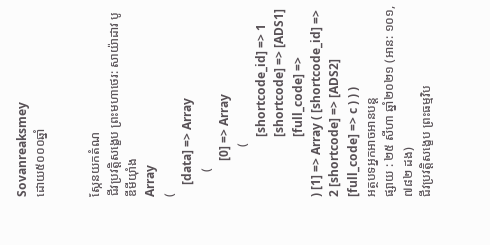Sovanreaksmey
ដោយ៥០០០ឆ្នាំ


ស្កែនយកតំណ
ជីវប្រវត្តិសង្ខេប ព្រះមហាថេរ: សាយ៉ាដាវ បូឌីមីយ៉ាំង
Array
(
    [data] => Array
        (
            [0] => Array
                (
                    [shortcode_id] => 1
                    [shortcode] => [ADS1]
                    [full_code] =>
) [1] => Array ( [shortcode_id] => 2 [shortcode] => [ADS2] [full_code] => c ) ) )
អត្ថបទអ្នកអាចអានបន្ត
ផ្សាយ : ២៥ សីហា ឆ្នាំ២០២១ (អាន: ១០១,៧៨២ ដង)
ជីវប្រវត្តិសង្ខេប ព្រះធម្មវិប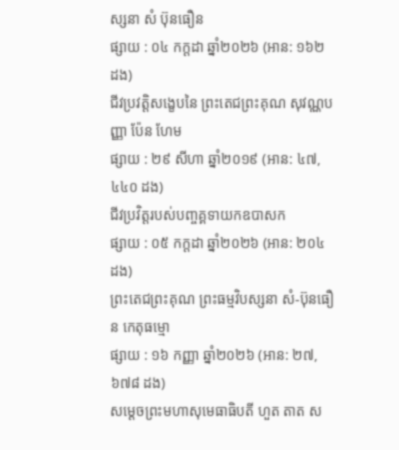ស្សនា សំ ប៊ុនធឿន
ផ្សាយ : ០៤ កក្តដា ឆ្នាំ២០២៦ (អាន: ១៦២ ដង)
ជីវប្រវត្តិសង្ខេបនៃ ព្រះតេជព្រះគុណ សុវណ្ណបញ្ញា ប៉ែន ហែម
ផ្សាយ : ២៩ សីហា ឆ្នាំ២០១៩ (អាន: ៤៧,៤៤០ ដង)
ជីវប្រវិត្តរបស់បញ្ចគ្គទាយកឧបាសក
ផ្សាយ : ០៥ កក្តដា ឆ្នាំ២០២៦ (អាន: ២០៤ ដង)
ព្រះតេជព្រះគុណ ព្រះធម្មវិបស្សនា សំ-ប៊ុនធឿន កេតុធម្មោ
ផ្សាយ : ១៦ កញ្ញា ឆ្នាំ២០២៦ (អាន: ២៧,៦៧៨ ដង)
សម្ដេចព្រះមហាសុមេធាធិបតី ហួត តាត ស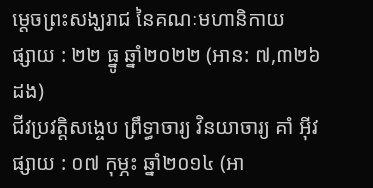ម្ដេចព្រះសង្ឃរាជ នៃគណៈមហានិកាយ
ផ្សាយ : ២២ ធ្នូ ឆ្នាំ២០២២ (អាន: ៧,៣២៦ ដង)
ជីវប្រវត្តិសង្ចេប ព្រឹទ្ធាចារ្យ វិនយាចារ្យ គាំ អ៊ីវ
ផ្សាយ : ០៧ កុម្ភះ ឆ្នាំ២០១៤ (អា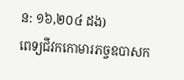ន: ១៦,២០៤ ដង)
ពេទ្យជីវកកោមារភច្ចឧបាសក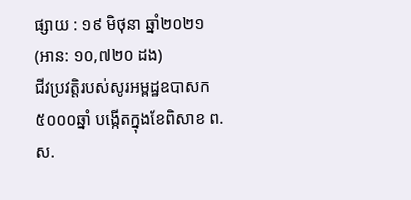ផ្សាយ : ១៩ មិថុនា ឆ្នាំ២០២១ (អាន: ១០,៧២០ ដង)
ជីវប្រវត្តិរបស់សូរអម្ពដ្ឋឧបាសក
៥០០០ឆ្នាំ បង្កើតក្នុងខែពិសាខ ព.ស.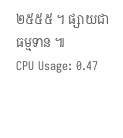២៥៥៥ ។ ផ្សាយជាធម្មទាន ៕
CPU Usage: 0.47